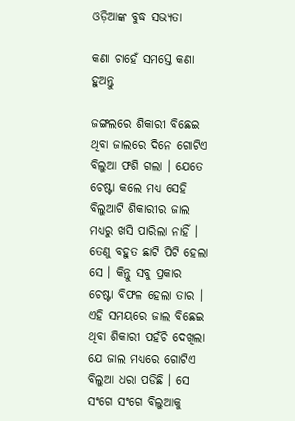ଓଡ଼ିଆଙ୍କ ବୁଦ୍ଧ ସଭ୍ୟତା

କଣା ଚାହେଁ ସମସ୍ତେ କଣା ହୁଅନ୍ତୁ

ଜଙ୍ଗଲରେ ଶିକାରୀ ବିଛେଇ ଥିବା ଜାଲରେ ଦିନେ ଗୋଟିଏ ବିଲୁଆ ଫଶି ଗଲା । ଯେତେ ଚେଷ୍ଟା କଲେ ମଧ୍ୟ ସେହି ବିଲୁଆଟି ଶିକାରୀର ଜାଲ ମଧ୍ୟରୁ ଖସି ପାରିଲା ନାହିଁ । ତେଣୁ ବହୁତ ଛାଟି ପିଟି ହେଲା ସେ । କିନ୍ତୁ ସବୁ ପ୍ରକାର ଚେଷ୍ଟା ବିଫଳ ହେଲା ତାର । ଏହି ସମୟରେ ଜାଲ ବିଛେଇ ଥିବା ଶିକାରୀ ପହଁଚି ଦେଖିଲା ଯେ ଜାଲ ମଧ୍ୟରେ ଗୋଟିଏ ବିଲୁଆ ଧରା ପଡିଛି । ସେ ସଂଗେ ସଂଗେ ବିଲୁଆକୁ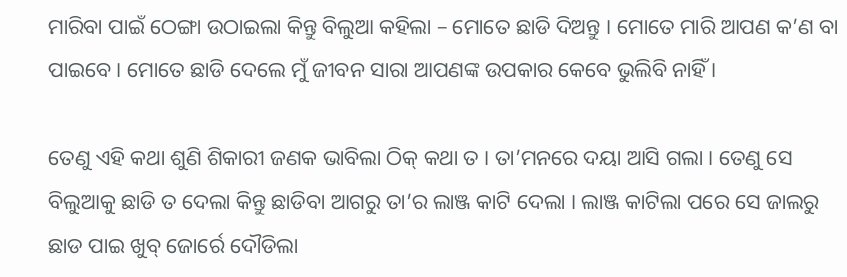ମାରିବା ପାଇଁ ଠେଙ୍ଗା ଉଠାଇଲା କିନ୍ତୁ ବିଲୁଆ କହିଲା – ମୋତେ ଛାଡି ଦିଅନ୍ତୁ । ମୋତେ ମାରି ଆପଣ କ’ଣ ବା ପାଇବେ । ମୋତେ ଛାଡି ଦେଲେ ମୁଁ ଜୀବନ ସାରା ଆପଣଙ୍କ ଉପକାର କେବେ ଭୁଲିବି ନାହିଁ ।

ତେଣୁ ଏହି କଥା ଶୁଣି ଶିକାରୀ ଜଣକ ଭାବିଲା ଠିକ୍ କଥା ତ । ତା’ମନରେ ଦୟା ଆସି ଗଲା । ତେଣୁ ସେ ବିଲୁଆକୁ ଛାଡି ତ ଦେଲା କିନ୍ତୁ ଛାଡିବା ଆଗରୁ ତା’ର ଲାଞ୍ଜ କାଟି ଦେଲା । ଲାଞ୍ଜ କାଟିଲା ପରେ ସେ ଜାଲରୁ ଛାଡ ପାଇ ଖୁବ୍ ଜୋର୍ରେ ଦୌଡିଲା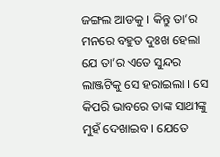ଜଙ୍ଗଲ ଆଡକୁ । କିନ୍ତୁ ତା’ର ମନରେ ବହୁତ ଦୁଃଖ ହେଲା ଯେ ତା’ର ଏତେ ସୁନ୍ଦର ଲାଞ୍ଜଟିକୁ ସେ ହରାଇଲା । ସେ କିପରି ଭାବରେ ତାଙ୍କ ସାଥୀଙ୍କୁ ମୁହଁ ଦେଖାଇବ । ଯେତେ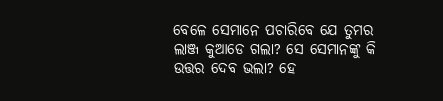ବେଳେ ସେମାନେ ପଚାରିବେ ଯେ ତୁମର ଲାଞ୍ଜ କୁଆଡେ ଗଲା? ସେ ସେମାନଙ୍କୁ କି ଉତ୍ତର ଦେବ ଭଲା? ହେ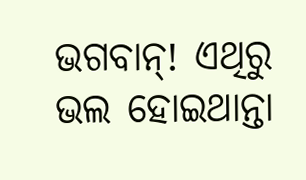ଭଗବାନ୍! ଏଥିରୁ ଭଲ ହୋଇଥାନ୍ତା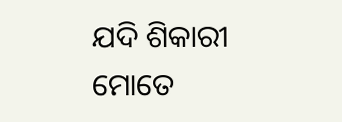ଯଦି ଶିକାରୀ ମୋତେ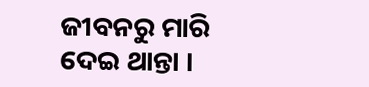ଜୀବନରୁ ମାରି ଦେଇ ଥାନ୍ତା ।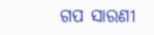ଗପ ସାରଣୀ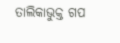ତାଲିକାଭୁକ୍ତ ଗପ